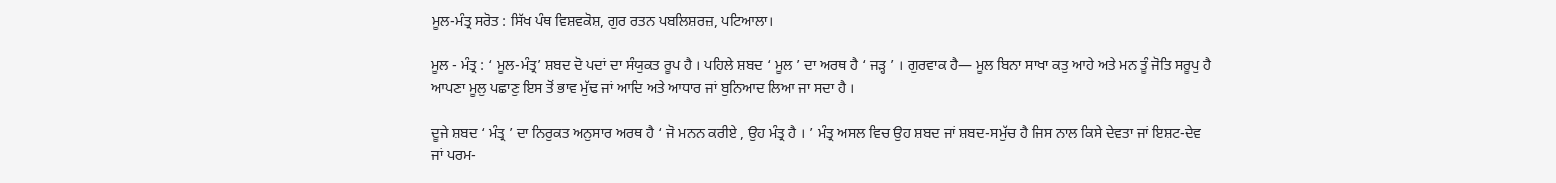ਮੂਲ-ਮੰਤ੍ਰ ਸਰੋਤ : ਸਿੱਖ ਪੰਥ ਵਿਸ਼ਵਕੋਸ਼, ਗੁਰ ਰਤਨ ਪਬਲਿਸ਼ਰਜ਼, ਪਟਿਆਲਾ।

ਮੂਲ - ਮੰਤ੍ਰ : ‘ ਮੂਲ-ਮੰਤ੍ਰ’ ਸ਼ਬਦ ਦੋ ਪਦਾਂ ਦਾ ਸੰਯੁਕਤ ਰੂਪ ਹੈ । ਪਹਿਲੇ ਸ਼ਬਦ ‘ ਮੂਲ ’ ਦਾ ਅਰਥ ਹੈ ‘ ਜੜ੍ਹ ’ । ਗੁਰਵਾਕ ਹੈ— ਮੂਲ ਬਿਨਾ ਸਾਖਾ ਕਤੁ ਆਹੇ ਅਤੇ ਮਨ ਤੂੰ ਜੋਤਿ ਸਰੂਪੁ ਹੈ ਆਪਣਾ ਮੂਲੁ ਪਛਾਣੁ ਇਸ ਤੋਂ ਭਾਵ ਮੁੱਢ ਜਾਂ ਆਦਿ ਅਤੇ ਆਧਾਰ ਜਾਂ ਬੁਨਿਆਦ ਲਿਆ ਜਾ ਸਦਾ ਹੈ ।

ਦੂਜੇ ਸ਼ਬਦ ‘ ਮੰਤ੍ਰ ’ ਦਾ ਨਿਰੁਕਤ ਅਨੁਸਾਰ ਅਰਥ ਹੈ ‘ ਜੋ ਮਨਨ ਕਰੀਏ , ਉਹ ਮੰਤ੍ਰ ਹੈ । ’ ਮੰਤ੍ਰ ਅਸਲ ਵਿਚ ਉਹ ਸ਼ਬਦ ਜਾਂ ਸ਼ਬਦ-ਸਮੁੱਚ ਹੈ ਜਿਸ ਨਾਲ ਕਿਸੇ ਦੇਵਤਾ ਜਾਂ ਇਸ਼ਟ-ਦੇਵ ਜਾਂ ਪਰਮ-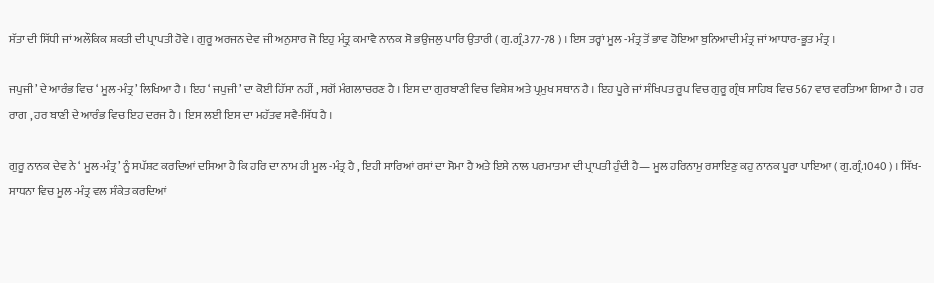ਸੱਤਾ ਦੀ ਸਿੱਧੀ ਜਾਂ ਅਲੌਕਿਕ ਸ਼ਕਤੀ ਦੀ ਪ੍ਰਾਪਤੀ ਹੋਵੇ । ਗੁਰੂ ਅਰਜਨ ਦੇਵ ਜੀ ਅਨੁਸਾਰ ਜੋ ਇਹੁ ਮੰਤ੍ਰੁ ਕਮਾਵੈ ਨਾਨਕ ਸੋ ਭਉਜਲੁ ਪਾਰਿ ਉਤਾਰੀ ( ਗੁ.ਗ੍ਰੰ.377-78 ) । ਇਸ ਤਰ੍ਹਾਂ ਮੂਲ -ਮੰਤ੍ਰ ਤੋਂ ਭਾਵ ਹੋਇਆ ਬੁਨਿਆਦੀ ਮੰਤ੍ਰ ਜਾਂ ਆਧਾਰ-ਭੂਤ ਮੰਤ੍ਰ ।

ਜਪੁਜੀ ’ ਦੇ ਆਰੰਭ ਵਿਚ ‘ ਮੂਲ-ਮੰਤ੍ਰ’ ਲਿਖਿਆ ਹੈ । ਇਹ ‘ ਜਪੁਜੀ’ ਦਾ ਕੋਈ ਹਿੱਸਾ ਨਹੀਂ , ਸਗੋਂ ਮੰਗਲਾਚਰਣ ਹੈ । ਇਸ ਦਾ ਗੁਰਬਾਣੀ ਵਿਚ ਵਿਸ਼ੇਸ਼ ਅਤੇ ਪ੍ਰਮੁਖ ਸਥਾਨ ਹੈ । ਇਹ ਪੂਰੇ ਜਾਂ ਸੰਖਿਪਤ ਰੂਪ ਵਿਚ ਗੁਰੂ ਗ੍ਰੰਥ ਸਾਹਿਬ ਵਿਚ 567 ਵਾਰ ਵਰਤਿਆ ਗਿਆ ਹੈ । ਹਰ ਰਾਗ , ਹਰ ਬਾਣੀ ਦੇ ਆਰੰਭ ਵਿਚ ਇਹ ਦਰਜ ਹੈ । ਇਸ ਲਈ ਇਸ ਦਾ ਮਹੱਤਵ ਸਵੈ-ਸਿੱਧ ਹੈ ।

ਗੁਰੂ ਨਾਨਕ ਦੇਵ ਨੇ ‘ ਮੂਲ-ਮੰਤ੍ਰ’ ਨੂੰ ਸਪੱਸ਼ਟ ਕਰਦਿਆਂ ਦਸਿਆ ਹੈ ਕਿ ਹਰਿ ਦਾ ਨਾਮ ਹੀ ਮੂਲ -ਮੰਤ੍ਰ ਹੈ , ਇਹੀ ਸਾਰਿਆਂ ਰਸਾਂ ਦਾ ਸੋਮਾ ਹੈ ਅਤੇ ਇਸੇ ਨਾਲ ਪਰਮਾਤਮਾ ਦੀ ਪ੍ਰਾਪਤੀ ਹੁੰਦੀ ਹੈ— ਮੂਲ ਹਰਿਨਾਮੁ ਰਸਾਇਣੁ ਕਹੁ ਨਾਨਕ ਪੂਰਾ ਪਾਇਆ ( ਗੁ.ਗ੍ਰੰ.1040 ) । ਸਿੱਖ-ਸਾਧਨਾ ਵਿਚ ਮੂਲ -ਮੰਤ੍ਰ ਵਲ ਸੰਕੇਤ ਕਰਦਿਆਂ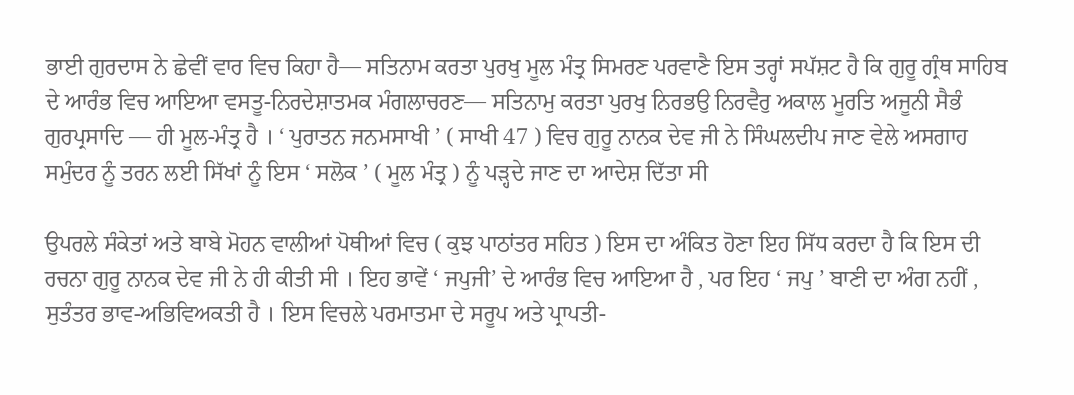ਭਾਈ ਗੁਰਦਾਸ ਨੇ ਛੇਵੀਂ ਵਾਰ ਵਿਚ ਕਿਹਾ ਹੈ— ਸਤਿਨਾਮ ਕਰਤਾ ਪੁਰਖੁ ਮੂਲ ਮੰਤ੍ਰ ਸਿਮਰਣ ਪਰਵਾਣੈ ਇਸ ਤਰ੍ਹਾਂ ਸਪੱਸ਼ਟ ਹੈ ਕਿ ਗੁਰੂ ਗ੍ਰੰਥ ਸਾਹਿਬ ਦੇ ਆਰੰਭ ਵਿਚ ਆਇਆ ਵਸਤੂ-ਨਿਰਦੇਸ਼ਾਤਮਕ ਮੰਗਲਾਚਰਣ— ਸਤਿਨਾਮੁ ਕਰਤਾ ਪੁਰਖੁ ਨਿਰਭਉ ਨਿਰਵੈਰੁ ਅਕਾਲ ਮੂਰਤਿ ਅਜੂਨੀ ਸੈਭੰ ਗੁਰਪ੍ਰਸਾਦਿ — ਹੀ ਮੂਲ-ਮੰਤ੍ਰ ਹੈ । ‘ ਪੁਰਾਤਨ ਜਨਮਸਾਖੀ ’ ( ਸਾਖੀ 47 ) ਵਿਚ ਗੁਰੂ ਨਾਨਕ ਦੇਵ ਜੀ ਨੇ ਸਿੰਘਲਦੀਪ ਜਾਣ ਵੇਲੇ ਅਸਗਾਹ ਸਮੁੰਦਰ ਨੂੰ ਤਰਨ ਲਈ ਸਿੱਖਾਂ ਨੂੰ ਇਸ ‘ ਸਲੋਕ ’ ( ਮੂਲ ਮੰਤ੍ਰ ) ਨੂੰ ਪੜ੍ਹਦੇ ਜਾਣ ਦਾ ਆਦੇਸ਼ ਦਿੱਤਾ ਸੀ

ਉਪਰਲੇ ਸੰਕੇਤਾਂ ਅਤੇ ਬਾਬੇ ਮੋਹਨ ਵਾਲੀਆਂ ਪੋਥੀਆਂ ਵਿਚ ( ਕੁਝ ਪਾਠਾਂਤਰ ਸਹਿਤ ) ਇਸ ਦਾ ਅੰਕਿਤ ਹੋਣਾ ਇਹ ਸਿੱਧ ਕਰਦਾ ਹੈ ਕਿ ਇਸ ਦੀ ਰਚਨਾ ਗੁਰੂ ਨਾਨਕ ਦੇਵ ਜੀ ਨੇ ਹੀ ਕੀਤੀ ਸੀ । ਇਹ ਭਾਵੇਂ ‘ ਜਪੁਜੀ’ ਦੇ ਆਰੰਭ ਵਿਚ ਆਇਆ ਹੈ , ਪਰ ਇਹ ‘ ਜਪੁ ’ ਬਾਣੀ ਦਾ ਅੰਗ ਨਹੀਂ , ਸੁਤੰਤਰ ਭਾਵ-ਅਭਿਵਿਅਕਤੀ ਹੈ । ਇਸ ਵਿਚਲੇ ਪਰਮਾਤਮਾ ਦੇ ਸਰੂਪ ਅਤੇ ਪ੍ਰਾਪਤੀ-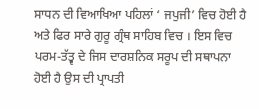ਸਾਧਨ ਦੀ ਵਿਆਖਿਆ ਪਹਿਲਾਂ ‘ ਜਪੁਜੀ’ ਵਿਚ ਹੋਈ ਹੈ ਅਤੇ ਫਿਰ ਸਾਰੇ ਗੁਰੂ ਗ੍ਰੰਥ ਸਾਹਿਬ ਵਿਚ । ਇਸ ਵਿਚ ਪਰਮ-ਤੱਤ੍ਵ ਦੇ ਜਿਸ ਦਾਰਸ਼ਨਿਕ ਸਰੂਪ ਦੀ ਸਥਾਪਨਾ ਹੋਈ ਹੈ ਉਸ ਦੀ ਪ੍ਰਾਪਤੀ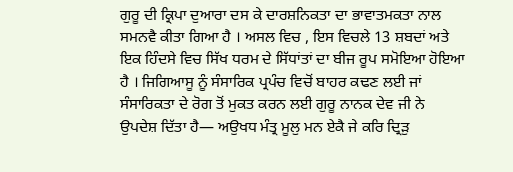ਗੁਰੂ ਦੀ ਕ੍ਰਿਪਾ ਦੁਆਰਾ ਦਸ ਕੇ ਦਾਰਸ਼ਨਿਕਤਾ ਦਾ ਭਾਵਾਤਮਕਤਾ ਨਾਲ ਸਮਨਵੈ ਕੀਤਾ ਗਿਆ ਹੈ । ਅਸਲ ਵਿਚ , ਇਸ ਵਿਚਲੇ 13 ਸ਼ਬਦਾਂ ਅਤੇ ਇਕ ਹਿੰਦਸੇ ਵਿਚ ਸਿੱਖ ਧਰਮ ਦੇ ਸਿੱਧਾਂਤਾਂ ਦਾ ਬੀਜ ਰੂਪ ਸਮੋਇਆ ਹੋਇਆ ਹੈ । ਜਿਗਿਆਸੂ ਨੂੰ ਸੰਸਾਰਿਕ ਪ੍ਰਪੰਚ ਵਿਚੋਂ ਬਾਹਰ ਕਢਣ ਲਈ ਜਾਂ ਸੰਸਾਰਿਕਤਾ ਦੇ ਰੋਗ ਤੋਂ ਮੁਕਤ ਕਰਨ ਲਈ ਗੁਰੂ ਨਾਨਕ ਦੇਵ ਜੀ ਨੇ ਉਪਦੇਸ਼ ਦਿੱਤਾ ਹੈ— ਅਉਖਧ ਮੰਤ੍ਰ ਮੂਲੁ ਮਨ ਏਕੈ ਜੇ ਕਰਿ ਦ੍ਰਿੜੁ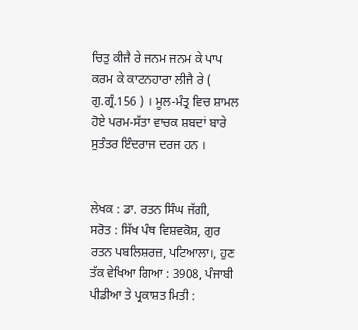ਚਿਤੁ ਕੀਜੈ ਰੇ ਜਨਮ ਜਨਮ ਕੇ ਪਾਪ ਕਰਮ ਕੇ ਕਾਟਨਹਾਰਾ ਲੀਜੈ ਰੇ ( ਗੁ.ਗ੍ਰੰ.156 ) । ਮੂਲ-ਮੰਤ੍ਰ ਵਿਚ ਸ਼ਾਮਲ ਹੋਏ ਪਰਮ-ਸੱਤਾ ਵਾਚਕ ਸ਼ਬਦਾਂ ਬਾਰੇ ਸੁਤੰਤਰ ਇੰਦਰਾਜ ਦਰਜ ਹਨ ।


ਲੇਖਕ : ਡਾ. ਰਤਨ ਸਿੰਘ ਜੱਗੀ,
ਸਰੋਤ : ਸਿੱਖ ਪੰਥ ਵਿਸ਼ਵਕੋਸ਼, ਗੁਰ ਰਤਨ ਪਬਲਿਸ਼ਰਜ਼, ਪਟਿਆਲਾ।, ਹੁਣ ਤੱਕ ਵੇਖਿਆ ਗਿਆ : 3908, ਪੰਜਾਬੀ ਪੀਡੀਆ ਤੇ ਪ੍ਰਕਾਸ਼ਤ ਮਿਤੀ :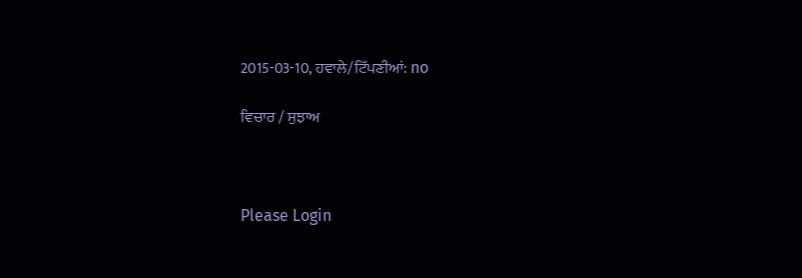2015-03-10, ਹਵਾਲੇ/ਟਿੱਪਣੀਆਂ: no

ਵਿਚਾਰ / ਸੁਝਾਅ



Please Login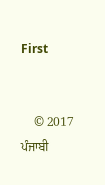First


    © 2017 ਪੰਜਾਬੀ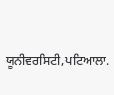ਯੂਨੀਵਰਸਿਟੀ,ਪਟਿਆਲਾ.